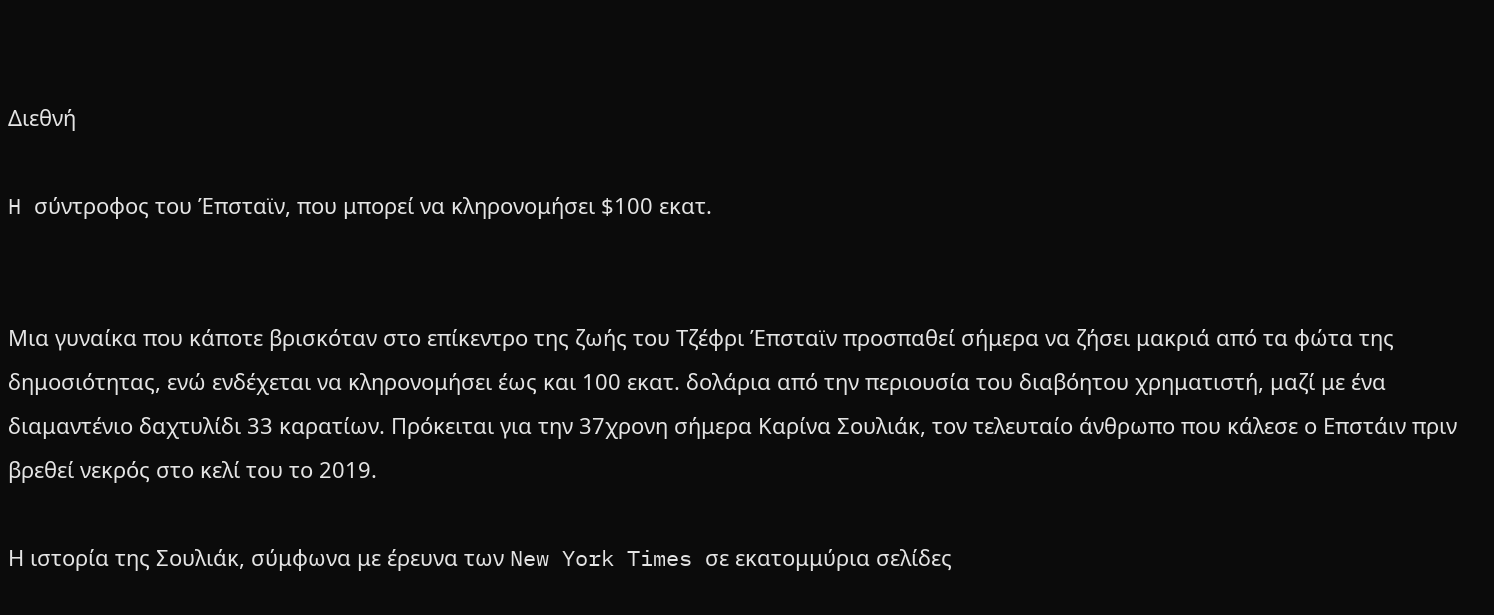Διεθνή

H σύντροφος του Έπσταϊν, που μπορεί να κληρονομήσει $100 εκατ.


Μια γυναίκα που κάποτε βρισκόταν στο επίκεντρο της ζωής του Τζέφρι Έπσταϊν προσπαθεί σήμερα να ζήσει μακριά από τα φώτα της δημοσιότητας, ενώ ενδέχεται να κληρονομήσει έως και 100 εκατ. δολάρια από την περιουσία του διαβόητου χρηματιστή, μαζί με ένα διαμαντένιο δαχτυλίδι 33 καρατίων. Πρόκειται για την 37χρονη σήμερα Καρίνα Σουλιάκ, τoν τελευταίo άνθρωπο που κάλεσε ο Επστάιν πριν βρεθεί νεκρός στο κελί του το 2019.

Η ιστορία της Σουλιάκ, σύμφωνα με έρευνα των New York Times σε εκατομμύρια σελίδες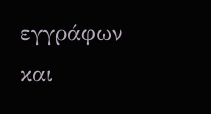εγγράφων και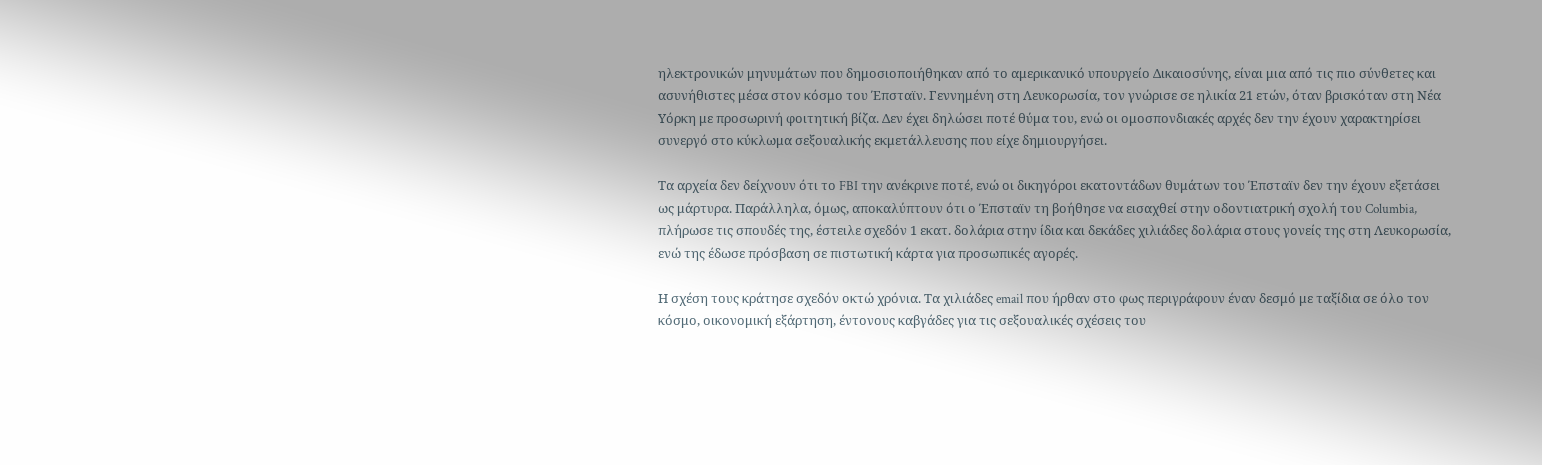ηλεκτρονικών μηνυμάτων που δημοσιοποιήθηκαν από το αμερικανικό υπουργείο Δικαιοσύνης, είναι μια από τις πιο σύνθετες και ασυνήθιστες μέσα στον κόσμο του Έπσταϊν. Γεννημένη στη Λευκορωσία, τον γνώρισε σε ηλικία 21 ετών, όταν βρισκόταν στη Νέα Υόρκη με προσωρινή φοιτητική βίζα. Δεν έχει δηλώσει ποτέ θύμα του, ενώ οι ομοσπονδιακές αρχές δεν την έχουν χαρακτηρίσει συνεργό στο κύκλωμα σεξουαλικής εκμετάλλευσης που είχε δημιουργήσει.

Τα αρχεία δεν δείχνουν ότι το FBI την ανέκρινε ποτέ, ενώ οι δικηγόροι εκατοντάδων θυμάτων του Έπσταϊν δεν την έχουν εξετάσει ως μάρτυρα. Παράλληλα, όμως, αποκαλύπτουν ότι ο Έπσταϊν τη βοήθησε να εισαχθεί στην οδοντιατρική σχολή του Columbia, πλήρωσε τις σπουδές της, έστειλε σχεδόν 1 εκατ. δολάρια στην ίδια και δεκάδες χιλιάδες δολάρια στους γονείς της στη Λευκορωσία, ενώ της έδωσε πρόσβαση σε πιστωτική κάρτα για προσωπικές αγορές.

Η σχέση τους κράτησε σχεδόν οκτώ χρόνια. Τα χιλιάδες email που ήρθαν στο φως περιγράφουν έναν δεσμό με ταξίδια σε όλο τον κόσμο, οικονομική εξάρτηση, έντονους καβγάδες για τις σεξουαλικές σχέσεις του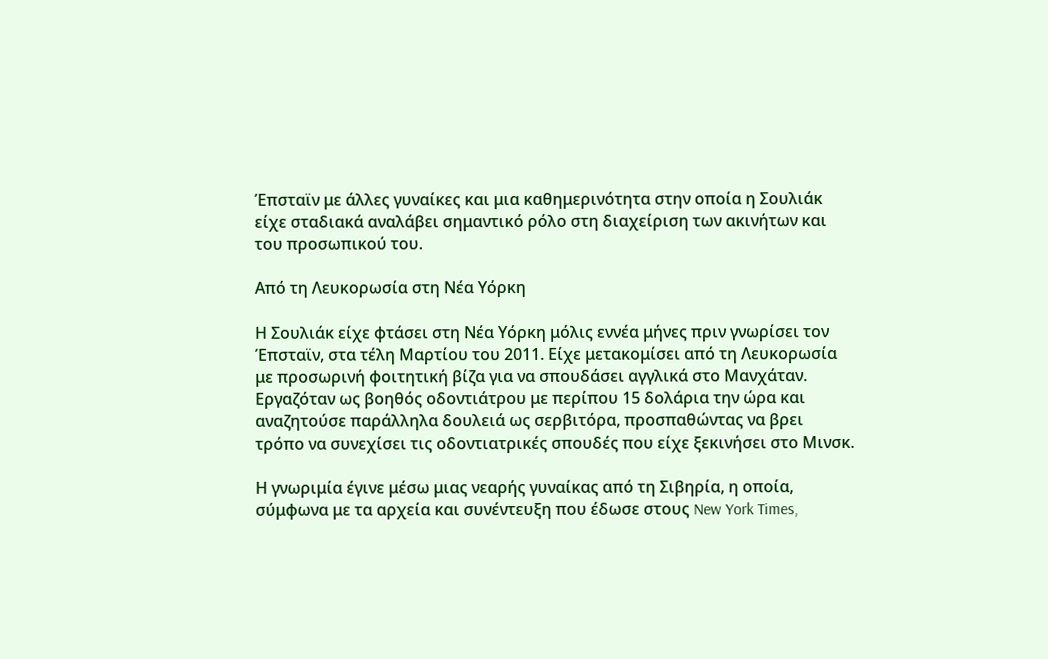Έπσταϊν με άλλες γυναίκες και μια καθημερινότητα στην οποία η Σουλιάκ είχε σταδιακά αναλάβει σημαντικό ρόλο στη διαχείριση των ακινήτων και του προσωπικού του.

Από τη Λευκορωσία στη Νέα Υόρκη

Η Σουλιάκ είχε φτάσει στη Νέα Υόρκη μόλις εννέα μήνες πριν γνωρίσει τον Έπσταϊν, στα τέλη Μαρτίου του 2011. Είχε μετακομίσει από τη Λευκορωσία με προσωρινή φοιτητική βίζα για να σπουδάσει αγγλικά στο Μανχάταν. Εργαζόταν ως βοηθός οδοντιάτρου με περίπου 15 δολάρια την ώρα και αναζητούσε παράλληλα δουλειά ως σερβιτόρα, προσπαθώντας να βρει τρόπο να συνεχίσει τις οδοντιατρικές σπουδές που είχε ξεκινήσει στο Μινσκ.

Η γνωριμία έγινε μέσω μιας νεαρής γυναίκας από τη Σιβηρία, η οποία, σύμφωνα με τα αρχεία και συνέντευξη που έδωσε στους New York Times,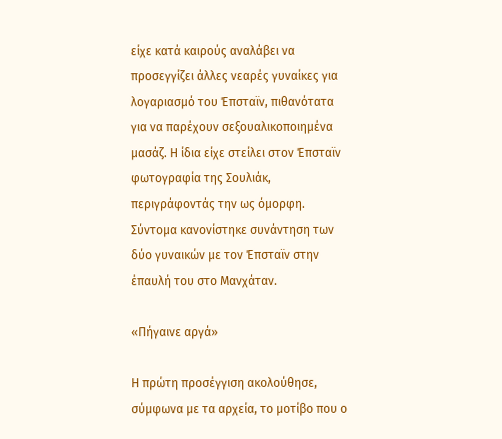είχε κατά καιρούς αναλάβει να προσεγγίζει άλλες νεαρές γυναίκες για λογαριασμό του Έπσταϊν, πιθανότατα για να παρέχουν σεξουαλικοποιημένα μασάζ. Η ίδια είχε στείλει στον Έπσταϊν φωτογραφία της Σουλιάκ, περιγράφοντάς την ως όμορφη. Σύντομα κανονίστηκε συνάντηση των δύο γυναικών με τον Έπσταϊν στην έπαυλή του στο Μανχάταν.

«Πήγαινε αργά»

Η πρώτη προσέγγιση ακολούθησε, σύμφωνα με τα αρχεία, το μοτίβο που ο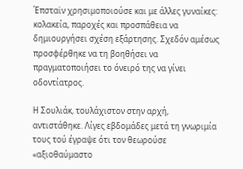Έπσταϊν χρησιμοποιούσε και με άλλες γυναίκες: κολακεία, παροχές και προσπάθεια να δημιουργήσει σχέση εξάρτησης. Σχεδόν αμέσως προσφέρθηκε να τη βοηθήσει να πραγματοποιήσει το όνειρό της να γίνει οδοντίατρος.

Η Σουλιάκ, τουλάχιστον στην αρχή, αντιστάθηκε. Λίγες εβδομάδες μετά τη γνωριμία τους τού έγραψε ότι τον θεωρούσε «αξιοθαύμαστο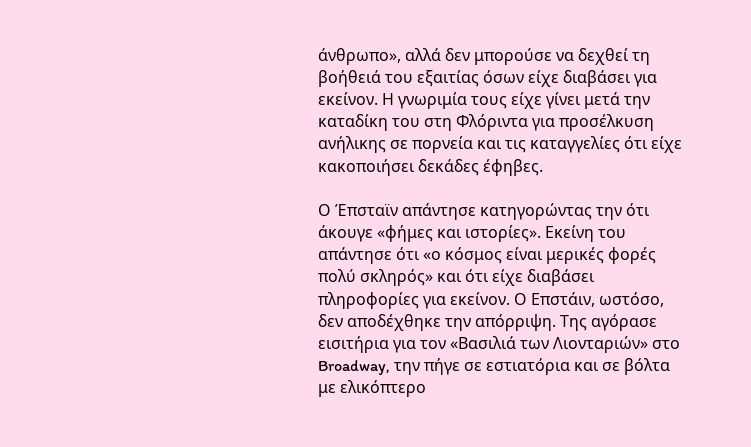άνθρωπο», αλλά δεν μπορούσε να δεχθεί τη βοήθειά του εξαιτίας όσων είχε διαβάσει για εκείνον. Η γνωριμία τους είχε γίνει μετά την καταδίκη του στη Φλόριντα για προσέλκυση ανήλικης σε πορνεία και τις καταγγελίες ότι είχε κακοποιήσει δεκάδες έφηβες.

Ο Έπσταϊν απάντησε κατηγορώντας την ότι άκουγε «φήμες και ιστορίες». Εκείνη του απάντησε ότι «ο κόσμος είναι μερικές φορές πολύ σκληρός» και ότι είχε διαβάσει πληροφορίες για εκείνον. Ο Επστάιν, ωστόσο, δεν αποδέχθηκε την απόρριψη. Της αγόρασε εισιτήρια για τον «Βασιλιά των Λιονταριών» στο Broadway, την πήγε σε εστιατόρια και σε βόλτα με ελικόπτερο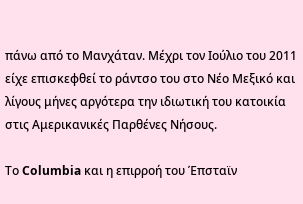πάνω από το Μανχάταν. Μέχρι τον Ιούλιο του 2011 είχε επισκεφθεί το ράντσο του στο Νέο Μεξικό και λίγους μήνες αργότερα την ιδιωτική του κατοικία στις Αμερικανικές Παρθένες Νήσους.

Το Columbia και η επιρροή του Έπσταϊν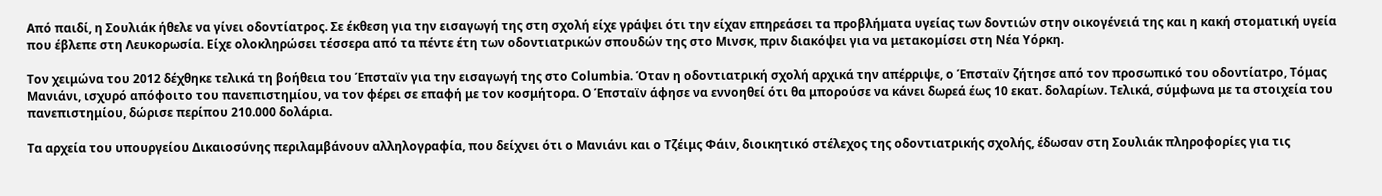Από παιδί, η Σουλιάκ ήθελε να γίνει οδοντίατρος. Σε έκθεση για την εισαγωγή της στη σχολή είχε γράψει ότι την είχαν επηρεάσει τα προβλήματα υγείας των δοντιών στην οικογένειά της και η κακή στοματική υγεία που έβλεπε στη Λευκορωσία. Είχε ολοκληρώσει τέσσερα από τα πέντε έτη των οδοντιατρικών σπουδών της στο Μινσκ, πριν διακόψει για να μετακομίσει στη Νέα Υόρκη.

Τον χειμώνα του 2012 δέχθηκε τελικά τη βοήθεια του Έπσταϊν για την εισαγωγή της στο Columbia. Όταν η οδοντιατρική σχολή αρχικά την απέρριψε, ο Έπσταϊν ζήτησε από τον προσωπικό του οδοντίατρο, Τόμας Μανιάνι, ισχυρό απόφοιτο του πανεπιστημίου, να τον φέρει σε επαφή με τον κοσμήτορα. Ο Έπσταϊν άφησε να εννοηθεί ότι θα μπορούσε να κάνει δωρεά έως 10 εκατ. δολαρίων. Τελικά, σύμφωνα με τα στοιχεία του πανεπιστημίου, δώρισε περίπου 210.000 δολάρια.

Τα αρχεία του υπουργείου Δικαιοσύνης περιλαμβάνουν αλληλογραφία, που δείχνει ότι ο Μανιάνι και ο Τζέιμς Φάιν, διοικητικό στέλεχος της οδοντιατρικής σχολής, έδωσαν στη Σουλιάκ πληροφορίες για τις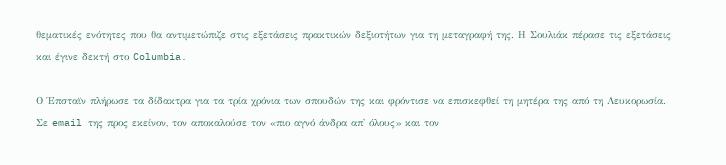θεματικές ενότητες που θα αντιμετώπιζε στις εξετάσεις πρακτικών δεξιοτήτων για τη μεταγραφή της. Η Σουλιάκ πέρασε τις εξετάσεις και έγινε δεκτή στο Columbia.

Ο Έπσταϊν πλήρωσε τα δίδακτρα για τα τρία χρόνια των σπουδών της και φρόντισε να επισκεφθεί τη μητέρα της από τη Λευκορωσία. Σε email της προς εκείνον, τον αποκαλούσε τον «πιο αγνό άνδρα απ' όλους» και τον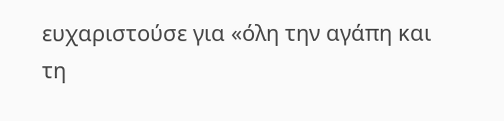ευχαριστούσε για «όλη την αγάπη και τη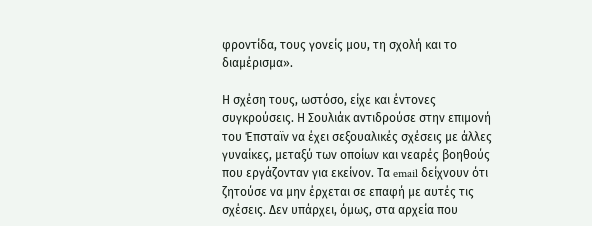φροντίδα, τους γονείς μου, τη σχολή και το διαμέρισμα».

Η σχέση τους, ωστόσο, είχε και έντονες συγκρούσεις. Η Σουλιάκ αντιδρούσε στην επιμονή του Έπσταϊν να έχει σεξουαλικές σχέσεις με άλλες γυναίκες, μεταξύ των οποίων και νεαρές βοηθούς που εργάζονταν για εκείνον. Τα email δείχνουν ότι ζητούσε να μην έρχεται σε επαφή με αυτές τις σχέσεις. Δεν υπάρχει, όμως, στα αρχεία που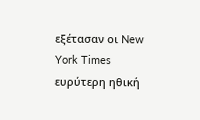εξέτασαν οι New York Times ευρύτερη ηθική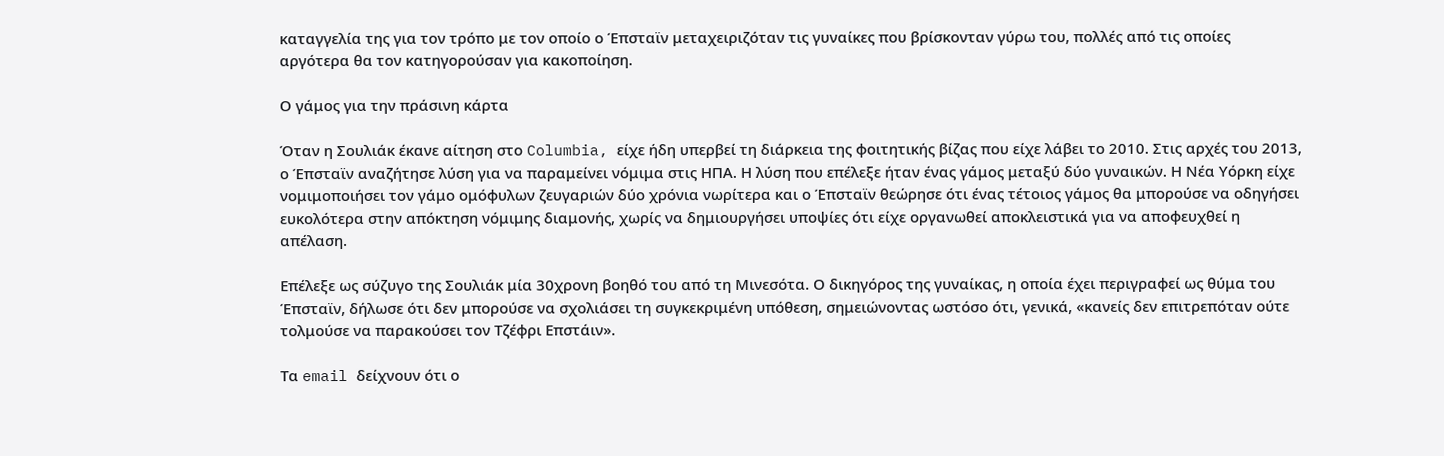καταγγελία της για τον τρόπο με τον οποίο ο Έπσταϊν μεταχειριζόταν τις γυναίκες που βρίσκονταν γύρω του, πολλές από τις οποίες αργότερα θα τον κατηγορούσαν για κακοποίηση.

Ο γάμος για την πράσινη κάρτα

Όταν η Σουλιάκ έκανε αίτηση στο Columbia, είχε ήδη υπερβεί τη διάρκεια της φοιτητικής βίζας που είχε λάβει το 2010. Στις αρχές του 2013, ο Έπσταϊν αναζήτησε λύση για να παραμείνει νόμιμα στις ΗΠΑ. Η λύση που επέλεξε ήταν ένας γάμος μεταξύ δύο γυναικών. Η Νέα Υόρκη είχε νομιμοποιήσει τον γάμο ομόφυλων ζευγαριών δύο χρόνια νωρίτερα και ο Έπσταϊν θεώρησε ότι ένας τέτοιος γάμος θα μπορούσε να οδηγήσει ευκολότερα στην απόκτηση νόμιμης διαμονής, χωρίς να δημιουργήσει υποψίες ότι είχε οργανωθεί αποκλειστικά για να αποφευχθεί η απέλαση.

Επέλεξε ως σύζυγο της Σουλιάκ μία 30χρονη βοηθό του από τη Μινεσότα. Ο δικηγόρος της γυναίκας, η οποία έχει περιγραφεί ως θύμα του Έπσταϊν, δήλωσε ότι δεν μπορούσε να σχολιάσει τη συγκεκριμένη υπόθεση, σημειώνοντας ωστόσο ότι, γενικά, «κανείς δεν επιτρεπόταν ούτε τολμούσε να παρακούσει τον Τζέφρι Επστάιν».

Τα email δείχνουν ότι ο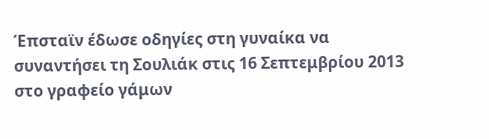Έπσταϊν έδωσε οδηγίες στη γυναίκα να συναντήσει τη Σουλιάκ στις 16 Σεπτεμβρίου 2013 στο γραφείο γάμων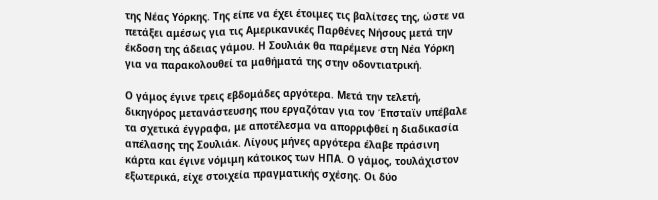της Νέας Υόρκης. Της είπε να έχει έτοιμες τις βαλίτσες της, ώστε να πετάξει αμέσως για τις Αμερικανικές Παρθένες Νήσους μετά την έκδοση της άδειας γάμου. Η Σουλιάκ θα παρέμενε στη Νέα Υόρκη για να παρακολουθεί τα μαθήματά της στην οδοντιατρική.

Ο γάμος έγινε τρεις εβδομάδες αργότερα. Μετά την τελετή, δικηγόρος μετανάστευσης που εργαζόταν για τον Έπσταϊν υπέβαλε τα σχετικά έγγραφα, με αποτέλεσμα να απορριφθεί η διαδικασία απέλασης της Σουλιάκ. Λίγους μήνες αργότερα έλαβε πράσινη κάρτα και έγινε νόμιμη κάτοικος των ΗΠΑ. Ο γάμος, τουλάχιστον εξωτερικά, είχε στοιχεία πραγματικής σχέσης. Οι δύο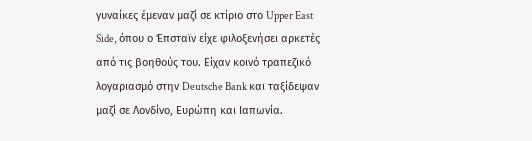γυναίκες έμεναν μαζί σε κτίριο στο Upper East Side, όπου ο Έπσταϊν είχε φιλοξενήσει αρκετές από τις βοηθούς του. Είχαν κοινό τραπεζικό λογαριασμό στην Deutsche Bank και ταξίδεψαν μαζί σε Λονδίνο, Ευρώπη και Ιαπωνία.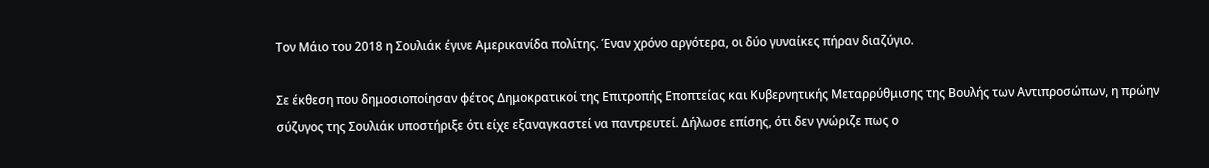Τον Μάιο του 2018 η Σουλιάκ έγινε Αμερικανίδα πολίτης. Έναν χρόνο αργότερα, οι δύο γυναίκες πήραν διαζύγιο.

Σε έκθεση που δημοσιοποίησαν φέτος Δημοκρατικοί της Επιτροπής Εποπτείας και Κυβερνητικής Μεταρρύθμισης της Βουλής των Αντιπροσώπων, η πρώην σύζυγος της Σουλιάκ υποστήριξε ότι είχε εξαναγκαστεί να παντρευτεί. Δήλωσε επίσης, ότι δεν γνώριζε πως ο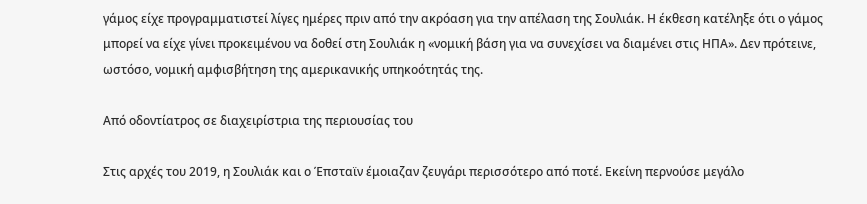γάμος είχε προγραμματιστεί λίγες ημέρες πριν από την ακρόαση για την απέλαση της Σουλιάκ. Η έκθεση κατέληξε ότι ο γάμος μπορεί να είχε γίνει προκειμένου να δοθεί στη Σουλιάκ η «νομική βάση για να συνεχίσει να διαμένει στις ΗΠΑ». Δεν πρότεινε, ωστόσο, νομική αμφισβήτηση της αμερικανικής υπηκοότητάς της.

Από οδοντίατρος σε διαχειρίστρια της περιουσίας του

Στις αρχές του 2019, η Σουλιάκ και ο Έπσταϊν έμοιαζαν ζευγάρι περισσότερο από ποτέ. Εκείνη περνούσε μεγάλο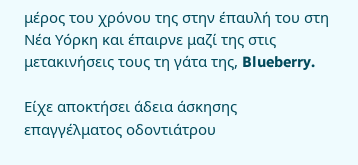μέρος του χρόνου της στην έπαυλή του στη Νέα Υόρκη και έπαιρνε μαζί της στις μετακινήσεις τους τη γάτα της, Blueberry.

Είχε αποκτήσει άδεια άσκησης επαγγέλματος οδοντιάτρου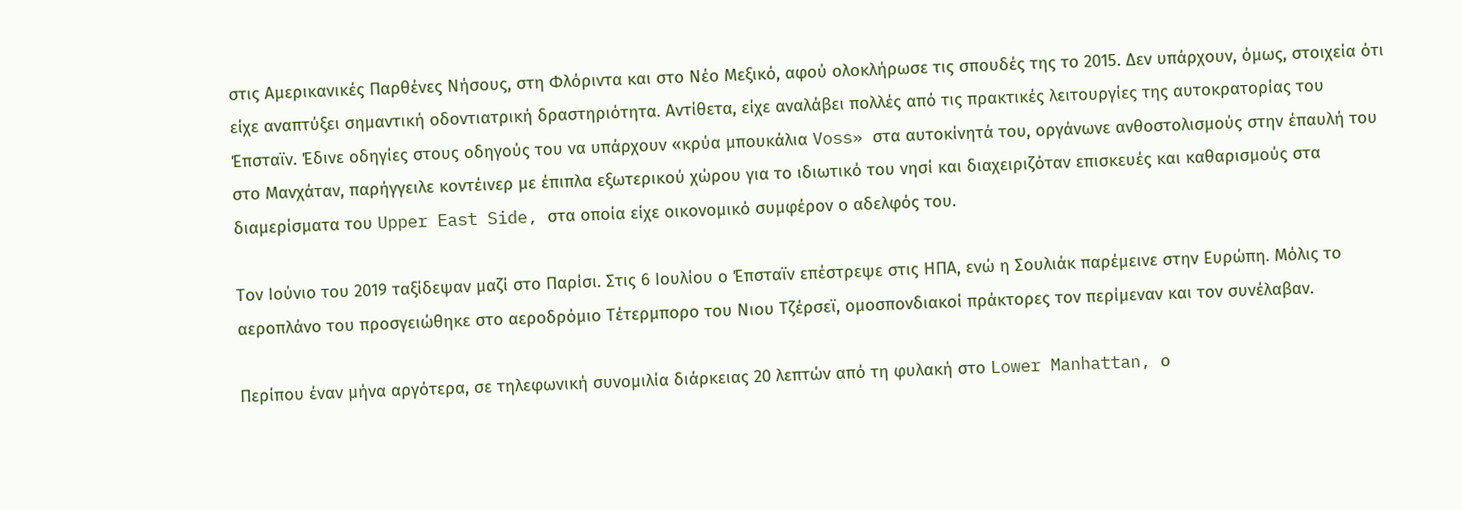στις Αμερικανικές Παρθένες Νήσους, στη Φλόριντα και στο Νέο Μεξικό, αφού ολοκλήρωσε τις σπουδές της το 2015. Δεν υπάρχουν, όμως, στοιχεία ότι είχε αναπτύξει σημαντική οδοντιατρική δραστηριότητα. Αντίθετα, είχε αναλάβει πολλές από τις πρακτικές λειτουργίες της αυτοκρατορίας του Έπσταϊν. Έδινε οδηγίες στους οδηγούς του να υπάρχουν «κρύα μπουκάλια Voss» στα αυτοκίνητά του, οργάνωνε ανθοστολισμούς στην έπαυλή του στο Μανχάταν, παρήγγειλε κοντέινερ με έπιπλα εξωτερικού χώρου για το ιδιωτικό του νησί και διαχειριζόταν επισκευές και καθαρισμούς στα διαμερίσματα του Upper East Side, στα οποία είχε οικονομικό συμφέρον ο αδελφός του.

Τον Ιούνιο του 2019 ταξίδεψαν μαζί στο Παρίσι. Στις 6 Ιουλίου ο Έπσταϊν επέστρεψε στις ΗΠΑ, ενώ η Σουλιάκ παρέμεινε στην Ευρώπη. Μόλις το αεροπλάνο του προσγειώθηκε στο αεροδρόμιο Τέτερμπορο του Νιου Τζέρσεϊ, ομοσπονδιακοί πράκτορες τον περίμεναν και τον συνέλαβαν.

Περίπου έναν μήνα αργότερα, σε τηλεφωνική συνομιλία διάρκειας 20 λεπτών από τη φυλακή στο Lower Manhattan, ο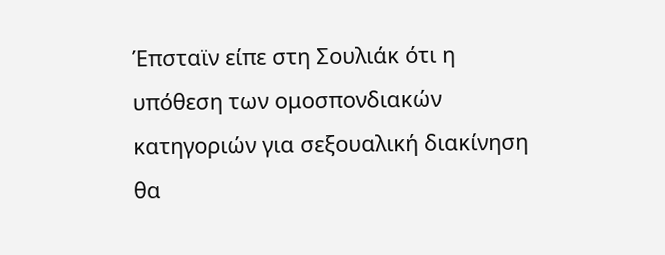Έπσταϊν είπε στη Σουλιάκ ότι η υπόθεση των ομοσπονδιακών κατηγοριών για σεξουαλική διακίνηση θα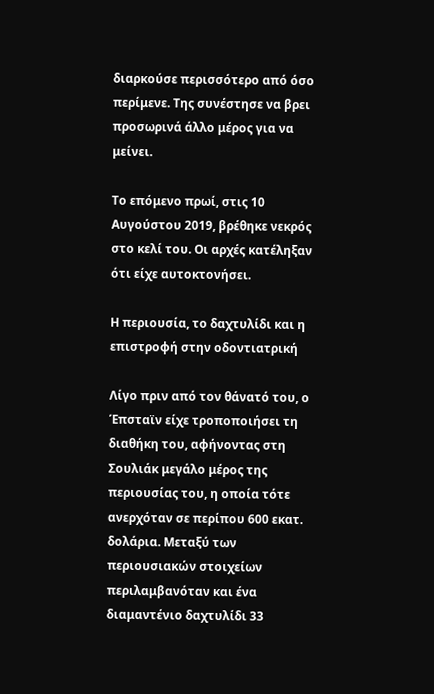διαρκούσε περισσότερο από όσο περίμενε. Της συνέστησε να βρει προσωρινά άλλο μέρος για να μείνει.

Το επόμενο πρωί, στις 10 Αυγούστου 2019, βρέθηκε νεκρός στο κελί του. Οι αρχές κατέληξαν ότι είχε αυτοκτονήσει.

Η περιουσία, το δαχτυλίδι και η επιστροφή στην οδοντιατρική

Λίγο πριν από τον θάνατό του, ο Έπσταϊν είχε τροποποιήσει τη διαθήκη του, αφήνοντας στη Σουλιάκ μεγάλο μέρος της περιουσίας του, η οποία τότε ανερχόταν σε περίπου 600 εκατ. δολάρια. Μεταξύ των περιουσιακών στοιχείων περιλαμβανόταν και ένα διαμαντένιο δαχτυλίδι 33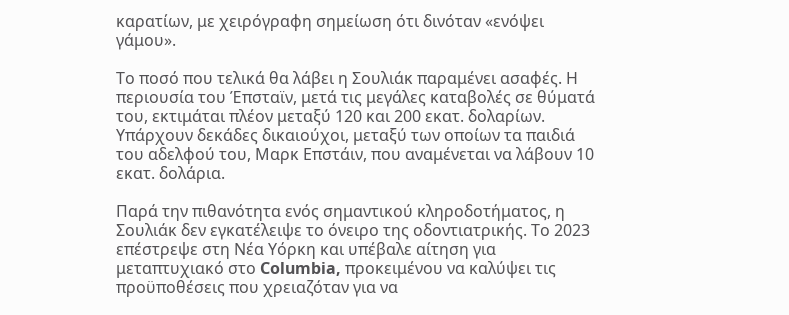καρατίων, με χειρόγραφη σημείωση ότι δινόταν «ενόψει γάμου».

Το ποσό που τελικά θα λάβει η Σουλιάκ παραμένει ασαφές. Η περιουσία του Έπσταϊν, μετά τις μεγάλες καταβολές σε θύματά του, εκτιμάται πλέον μεταξύ 120 και 200 εκατ. δολαρίων. Υπάρχουν δεκάδες δικαιούχοι, μεταξύ των οποίων τα παιδιά του αδελφού του, Μαρκ Επστάιν, που αναμένεται να λάβουν 10 εκατ. δολάρια.

Παρά την πιθανότητα ενός σημαντικού κληροδοτήματος, η Σουλιάκ δεν εγκατέλειψε το όνειρο της οδοντιατρικής. Το 2023 επέστρεψε στη Νέα Υόρκη και υπέβαλε αίτηση για μεταπτυχιακό στο Columbia, προκειμένου να καλύψει τις προϋποθέσεις που χρειαζόταν για να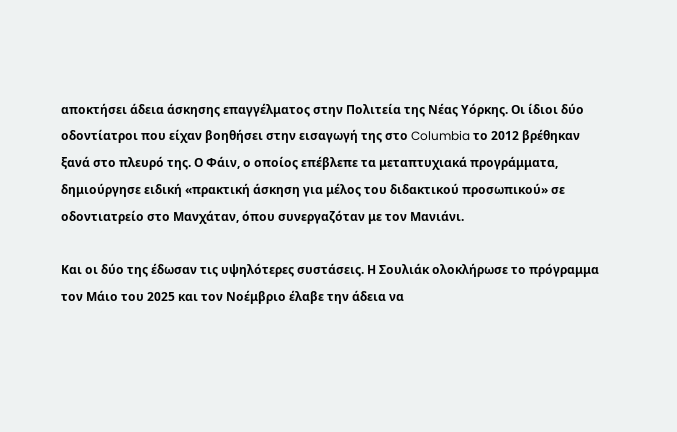αποκτήσει άδεια άσκησης επαγγέλματος στην Πολιτεία της Νέας Υόρκης. Οι ίδιοι δύο οδοντίατροι που είχαν βοηθήσει στην εισαγωγή της στο Columbia το 2012 βρέθηκαν ξανά στο πλευρό της. Ο Φάιν, ο οποίος επέβλεπε τα μεταπτυχιακά προγράμματα, δημιούργησε ειδική «πρακτική άσκηση για μέλος του διδακτικού προσωπικού» σε οδοντιατρείο στο Μανχάταν, όπου συνεργαζόταν με τον Μανιάνι.

Και οι δύο της έδωσαν τις υψηλότερες συστάσεις. Η Σουλιάκ ολοκλήρωσε το πρόγραμμα τον Μάιο του 2025 και τον Νοέμβριο έλαβε την άδεια να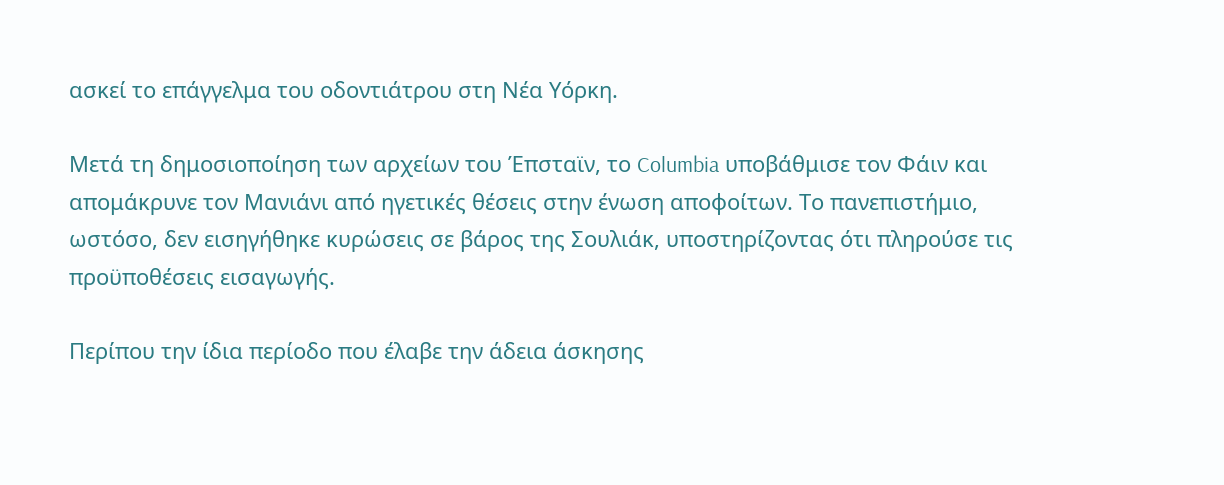ασκεί το επάγγελμα του οδοντιάτρου στη Νέα Υόρκη.

Μετά τη δημοσιοποίηση των αρχείων του Έπσταϊν, το Columbia υποβάθμισε τον Φάιν και απομάκρυνε τον Μανιάνι από ηγετικές θέσεις στην ένωση αποφοίτων. Το πανεπιστήμιο, ωστόσο, δεν εισηγήθηκε κυρώσεις σε βάρος της Σουλιάκ, υποστηρίζοντας ότι πληρούσε τις προϋποθέσεις εισαγωγής.

Περίπου την ίδια περίοδο που έλαβε την άδεια άσκησης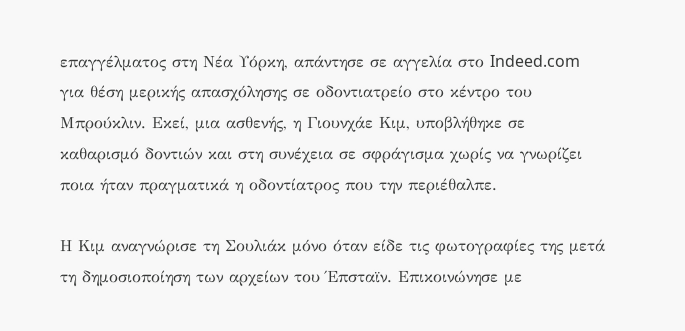επαγγέλματος στη Νέα Υόρκη, απάντησε σε αγγελία στο Indeed.com για θέση μερικής απασχόλησης σε οδοντιατρείο στο κέντρο του Μπρούκλιν. Εκεί, μια ασθενής, η Γιουνχάε Κιμ, υποβλήθηκε σε καθαρισμό δοντιών και στη συνέχεια σε σφράγισμα χωρίς να γνωρίζει ποια ήταν πραγματικά η οδοντίατρος που την περιέθαλπε.

Η Κιμ αναγνώρισε τη Σουλιάκ μόνο όταν είδε τις φωτογραφίες της μετά τη δημοσιοποίηση των αρχείων του Έπσταϊν. Επικοινώνησε με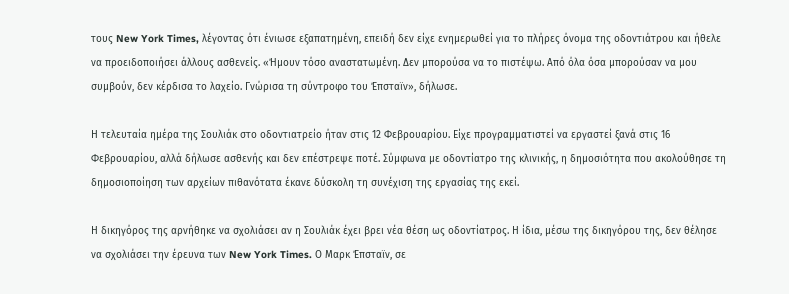τους New York Times, λέγοντας ότι ένιωσε εξαπατημένη, επειδή δεν είχε ενημερωθεί για το πλήρες όνομα της οδοντιάτρου και ήθελε να προειδοποιήσει άλλους ασθενείς. «Ήμουν τόσο αναστατωμένη. Δεν μπορούσα να το πιστέψω. Από όλα όσα μπορούσαν να μου συμβούν, δεν κέρδισα το λαχείο. Γνώρισα τη σύντροφο του Έπσταϊν», δήλωσε.

Η τελευταία ημέρα της Σουλιάκ στο οδοντιατρείο ήταν στις 12 Φεβρουαρίου. Είχε προγραμματιστεί να εργαστεί ξανά στις 16 Φεβρουαρίου, αλλά δήλωσε ασθενής και δεν επέστρεψε ποτέ. Σύμφωνα με οδοντίατρο της κλινικής, η δημοσιότητα που ακολούθησε τη δημοσιοποίηση των αρχείων πιθανότατα έκανε δύσκολη τη συνέχιση της εργασίας της εκεί.

Η δικηγόρος της αρνήθηκε να σχολιάσει αν η Σουλιάκ έχει βρει νέα θέση ως οδοντίατρος. Η ίδια, μέσω της δικηγόρου της, δεν θέλησε να σχολιάσει την έρευνα των New York Times. Ο Μαρκ Έπσταϊν, σε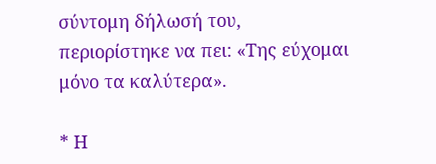σύντομη δήλωσή του, περιορίστηκε να πει: «Της εύχομαι μόνο τα καλύτερα».

* Η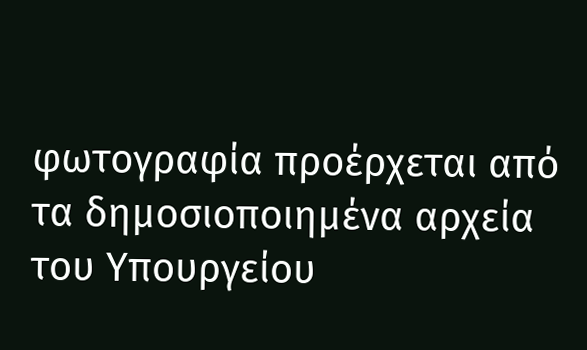φωτογραφία προέρχεται από τα δημοσιοποιημένα αρχεία του Υπουργείου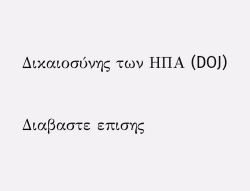Δικαιοσύνης των ΗΠΑ (DOJ)

Διαβαστε επισης